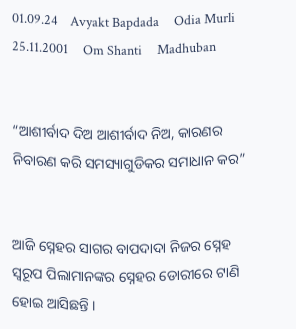01.09.24    Avyakt Bapdada     Odia Murli    25.11.2001     Om Shanti     Madhuban


“ଆଶୀର୍ବାଦ ଦିଅ ଆଶୀର୍ବାଦ ନିଅ, କାରଣର ନିବାରଣ କରି ସମସ୍ୟାଗୁଡିକର ସମାଧାନ କର”


ଆଜି ସ୍ନେହର ସାଗର ବାପଦାଦା ନିଜର ସ୍ନେହ ସ୍ୱରୂପ ପିଲାମାନଙ୍କର ସ୍ନେହର ଡୋରୀରେ ଟାଣି ହୋଇ ଆସିଛନ୍ତି ।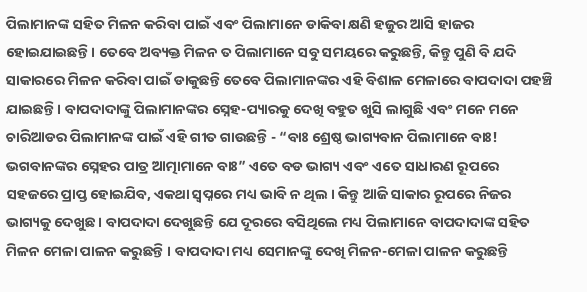ପିଲାମାନଙ୍କ ସହିତ ମିଳନ କରିବା ପାଇଁ ଏବଂ ପିଲାମାନେ ଡାକିବା କ୍ଷଣି ହଜୁର ଆସି ହାଜର ହୋଇଯାଇଛନ୍ତି । ତେବେ ଅବ୍ୟକ୍ତ ମିଳନ ତ ପିଲାମାନେ ସବୁ ସମୟରେ କରୁଛନ୍ତି, କିନ୍ତୁ ପୁଣି ବି ଯଦି ସାକାରରେ ମିଳନ କରିବା ପାଇଁ ଡାକୁଛନ୍ତି ତେବେ ପିଲାମାନଙ୍କର ଏହି ବିଶାଳ ମେଳାରେ ବାପଦାଦା ପହଞ୍ଚି ଯାଇଛନ୍ତି । ବାପଦାଦାଙ୍କୁ ପିଲାମାନଙ୍କର ସ୍ନେହ-ପ୍ୟାରକୁ ଦେଖି ବହୁତ ଖୁସି ଲାଗୁଛି ଏବଂ ମନେ ମନେ ଚାରିଆଡର ପିଲାମାନଙ୍କ ପାଇଁ ଏହି ଗୀତ ଗାଉଛନ୍ତି - “ବାଃ ଶ୍ରେଷ୍ଠ ଭାଗ୍ୟବାନ ପିଲାମାନେ ବାଃ! ଭଗବାନଙ୍କର ସ୍ନେହର ପାତ୍ର ଆତ୍ମାମାନେ ବାଃ” ଏତେ ବଡ ଭାଗ୍ୟ ଏବଂ ଏତେ ସାଧାରଣ ରୂପରେ ସହଜରେ ପ୍ରାପ୍ତ ହୋଇଯିବ, ଏକଥା ସ୍ୱପ୍ନରେ ମଧ୍ୟ ଭାବି ନ ଥିଲ । କିନ୍ତୁ ଆଜି ସାକାର ରୂପରେ ନିଜର ଭାଗ୍ୟକୁ ଦେଖୁଛ । ବାପଦାଦା ଦେଖୁଛନ୍ତି ଯେ ଦୂରରେ ବସିଥିଲେ ମଧ୍ୟ ପିଲାମାନେ ବାପଦାଦାଙ୍କ ସହିତ ମିଳନ ମେଳା ପାଳନ କରୁଛନ୍ତି । ବାପଦାଦା ମଧ୍ୟ ସେମାନଙ୍କୁ ଦେଖି ମିଳନ-ମେଳା ପାଳନ କରୁଛନ୍ତି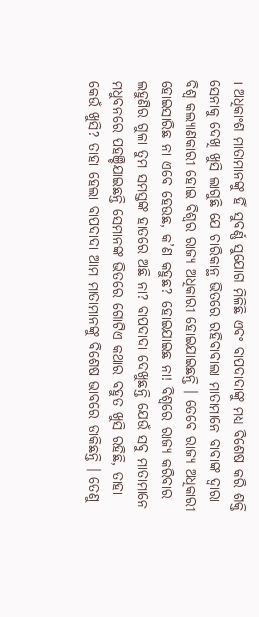। ଅଧିକାଂଶ ମାତାମାନଙ୍କୁ ହିଁ ସୁବର୍ଣ୍ଣ ସୁଯୋଗ ମିଳିଛି ଏବଂ ବାପଦାଦାଙ୍କୁ ମଧ୍ୟ ବିଶେଷ କରି ଶକ୍ତି ସେନାକୁ ଦେଖି ଖୁସି ଲାଗୁଛି ଯେ ଚାରିକାନ୍ଥ ଭିତରେ ରହିବାବାଲା ମାତାମାନେ ବାବାଙ୍କ ଦ୍ୱାରା ବିଶ୍ୱ କଲ୍ୟାଣକାରୀ ହୋଇ ବିଶ୍ୱର ରାଜ୍ୟ ଅଧିକାରୀ ହୋଇଯାଇଛନ୍ତି । ତେବେ ରାଜ୍ୟ ଅଧିକାରୀ ହୋଇସାରିଛ ନା ଏବେ ହେଉଛ, କ’ଣ କହୁଛ? ହୋଇଯାଇଛ ନା! ବିଶ୍ୱରେ ରାଜ୍ୟ କରିବାର ଲହୁଣିର ଗୁଳା ତୁମ ସମସ୍ତଙ୍କ ହାତରେ ଅଛି ନା? ବାପଦାଦା ଦେଖୁଛନ୍ତି ଯେଉଁ ସବୁ ମାତାମାନେ ମଧୁବନରେ ପହଞ୍ଚିଯାଇଛନ୍ତି ସେମାନଙ୍କ ଭିତରେ ଗୋଟିଏ କଥାର ବହୁତ ଖୁସି ରହିଛି, ତାହା କେଉଁ ଖୁସି? ତାହା ହେଲା ବାପଦାଦା ଆମ ମାତାମାନଙ୍କୁ ବିଶେଷ ଭାବରେ ଡାକିଛନ୍ତି । ତେଣୁ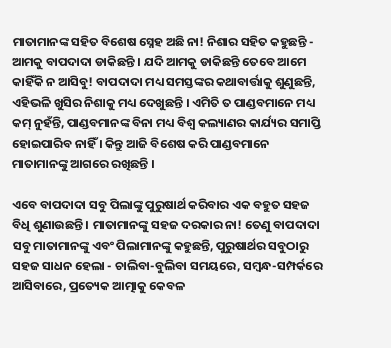ମାତାମାନଙ୍କ ସହିତ ବିଶେଷ ସ୍ନେହ ଅଛି ନା! ନିଶାର ସହିତ କହୁଛନ୍ତି - ଆମକୁ ବାପଦାଦା ଡାକିଛନ୍ତି । ଯଦି ଆମକୁ ଡାକିଛନ୍ତି ତେବେ ଆମେ କାହିଁକି ନ ଆସିବୁ! ବାପଦାଦା ମଧ୍ୟ ସମସ୍ତଙ୍କର କଥାବାର୍ତ୍ତାକୁ ଶୁଣୁଛନ୍ତି, ଏହିଭଳି ଖୁସିର ନିଶାକୁ ମଧ୍ୟ ଦେଖୁଛନ୍ତି । ଏମିତି ତ ପାଣ୍ଡବମାନେ ମଧ୍ୟ କମ୍ ନୁହଁନ୍ତି, ପାଣ୍ଡବମାନଙ୍କ ବିନା ମଧ୍ୟ ବିଶ୍ୱ କଲ୍ୟାଣର କାର୍ଯ୍ୟର ସମାପ୍ତି ହୋଇପାରିବ ନାହିଁ । କିନ୍ତୁ ଆଜି ବିଶେଷ କରି ପାଣ୍ଡବମାନେ ମାତାମାନଙ୍କୁ ଆଗରେ ରଖିଛନ୍ତି ।

ଏବେ ବାପଦାଦା ସବୁ ପିଲାଙ୍କୁ ପୁରୁଷାର୍ଥ କରିବାର ଏକ ବହୁତ ସହଜ ବିଧି ଶୁଣାଉଛନ୍ତି । ମାତାମାନଙ୍କୁ ସହଜ ଦରକାର ନା! ତେଣୁ ବାପଦାଦା ସବୁ ମାତାମାନଙ୍କୁ ଏବଂ ପିଲାମାନଙ୍କୁ କହୁଛନ୍ତି, ପୁରୁଷାର୍ଥର ସବୁଠାରୁ ସହଜ ସାଧନ ହେଲା - ଚାଲିବା-ବୁଲିବା ସମୟରେ, ସମ୍ବନ୍ଧ-ସମ୍ପର୍କରେ ଆସିବାରେ, ପ୍ରତ୍ୟେକ ଆତ୍ମାକୁ କେବଳ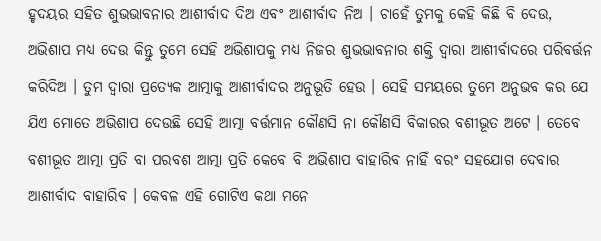ହୃଦୟର ସହିତ ଶୁଭଭାବନାର ଆଶୀର୍ବାଦ ଦିଅ ଏବଂ ଆଶୀର୍ବାଦ ନିଅ । ଚାହେଁ ତୁମକୁ କେହି କିଛି ବି ଦେଉ, ଅଭିଶାପ ମଧ୍ୟ ଦେଉ କିନ୍ତୁ ତୁମେ ସେହି ଅଭିଶାପକୁ ମଧ୍ୟ ନିଜର ଶୁଭଭାବନାର ଶକ୍ତି ଦ୍ୱାରା ଆଶୀର୍ବାଦରେ ପରିବର୍ତ୍ତନ କରିଦିଅ । ତୁମ ଦ୍ୱାରା ପ୍ରତ୍ୟେକ ଆତ୍ମାକୁ ଆଶୀର୍ବାଦର ଅନୁଭୂତି ହେଉ । ସେହି ସମୟରେ ତୁମେ ଅନୁଭବ କର ଯେ ଯିଏ ମୋତେ ଅଭିଶାପ ଦେଉଛି ସେହି ଆତ୍ମା ବର୍ତ୍ତମାନ କୌଣସି ନା କୌଣସି ବିକାରର ବଶୀଭୂତ ଅଟେ । ତେବେ ବଶୀଭୂତ ଆତ୍ମା ପ୍ରତି ବା ପରବଶ ଆତ୍ମା ପ୍ରତି କେବେ ବି ଅଭିଶାପ ବାହାରିବ ନାହିଁ ବରଂ ସହଯୋଗ ଦେବାର ଆଶୀର୍ବାଦ ବାହାରିବ । କେବଳ ଏହି ଗୋଟିଏ କଥା ମନେ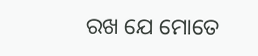ରଖ ଯେ ମୋତେ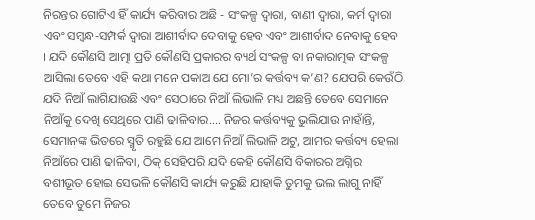ନିରନ୍ତର ଗୋଟିଏ ହିଁ କାର୍ଯ୍ୟ କରିବାର ଅଛି - ସଂକଳ୍ପ ଦ୍ୱାରା, ବାଣୀ ଦ୍ୱାରା, କର୍ମ ଦ୍ୱାରା ଏବଂ ସମ୍ବନ୍ଧ-ସମ୍ପର୍କ ଦ୍ୱାରା ଆଶୀର୍ବାଦ ଦେବାକୁ ହେବ ଏବଂ ଆଶୀର୍ବାଦ ନେବାକୁ ହେବ । ଯଦି କୌଣସି ଆତ୍ମା ପ୍ରତି କୌଣସି ପ୍ରକାରର ବ୍ୟର୍ଥ ସଂକଳ୍ପ ବା ନକାରାତ୍ମକ ସଂକଳ୍ପ ଆସିଲା ତେବେ ଏହି କଥା ମନେ ପକାଅ ଯେ ମୋ’ର କର୍ତ୍ତବ୍ୟ କ’ଣ? ଯେପରି କେଉଁଠି ଯଦି ନିଆଁ ଲାଗିଯାଉଛି ଏବଂ ସେଠାରେ ନିଆଁ ଲିଭାଳି ମଧ୍ୟ ଅଛନ୍ତି ତେବେ ସେମାନେ ନିଆଁକୁ ଦେଖି ସେଥିରେ ପାଣି ଢାଳିବାର.... ନିଜର କର୍ତ୍ତବ୍ୟକୁ ଭୁଲିଯାଉ ନାହାଁନ୍ତି, ସେମାନଙ୍କ ଭିତରେ ସ୍ମୃତି ରହୁଛି ଯେ ଆମେ ନିଆଁ ଲିଭାଳି ଅଟୁ, ଆମର କର୍ତ୍ତବ୍ୟ ହେଲା ନିଆଁରେ ପାଣି ଢାଳିବା, ଠିକ୍ ସେହିପରି ଯଦି କେହି କୌଣସି ବିକାରର ଅଗ୍ନିର ବଶୀଭୂତ ହୋଇ ସେଭଳି କୌଣସି କାର୍ଯ୍ୟ କରୁଛି ଯାହାକି ତୁମକୁ ଭଲ ଲାଗୁ ନାହିଁ ତେବେ ତୁମେ ନିଜର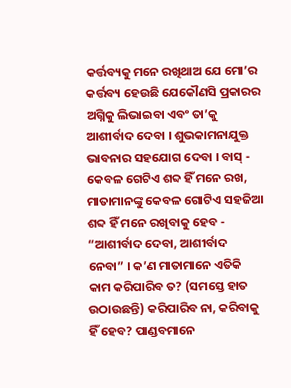କର୍ତ୍ତବ୍ୟକୁ ମନେ ରଖିଥାଅ ଯେ ମୋ’ର କର୍ତ୍ତବ୍ୟ ହେଉଛି ଯେକୌଣସି ପ୍ରକାରର ଅଗ୍ନିକୁ ଲିଭାଇବା ଏବଂ ତା’କୁ ଆଶୀର୍ବାଦ ଦେବା । ଶୁଭକାମନାଯୁକ୍ତ ଭାବନାର ସହଯୋଗ ଦେବା । ବାସ୍ - କେବଳ ଗେଟିଏ ଶବ୍ଦ ହିଁ ମନେ ରଖ, ମାତାମାନଙ୍କୁ କେବଳ ଗୋଟିଏ ସହଜିଆ ଶବ୍ଦ ହିଁ ମନେ ରଖିବାକୁ ହେବ - “ଆଶୀର୍ବାଦ ଦେବା, ଆଶୀର୍ବାଦ ନେବା” । କ’ଣ ମାତାମାନେ ଏତିକି କାମ କରିପାରିବ ତ? (ସମସ୍ତେ ହାତ ଉଠାଉଛନ୍ତି) କରିପାରିବ ନା, କରିବାକୁ ହିଁ ହେବ? ପାଣ୍ଡବମାନେ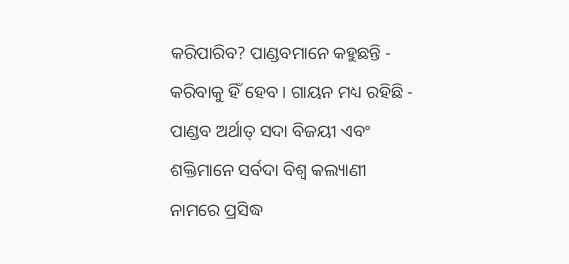କରିପାରିବ? ପାଣ୍ଡବମାନେ କହୁଛନ୍ତି - କରିବାକୁ ହିଁ ହେବ । ଗାୟନ ମଧ୍ୟ ରହିଛି - ପାଣ୍ଡବ ଅର୍ଥାତ୍ ସଦା ବିଜୟୀ ଏବଂ ଶକ୍ତିମାନେ ସର୍ବଦା ବିଶ୍ୱ କଲ୍ୟାଣୀ ନାମରେ ପ୍ରସିଦ୍ଧ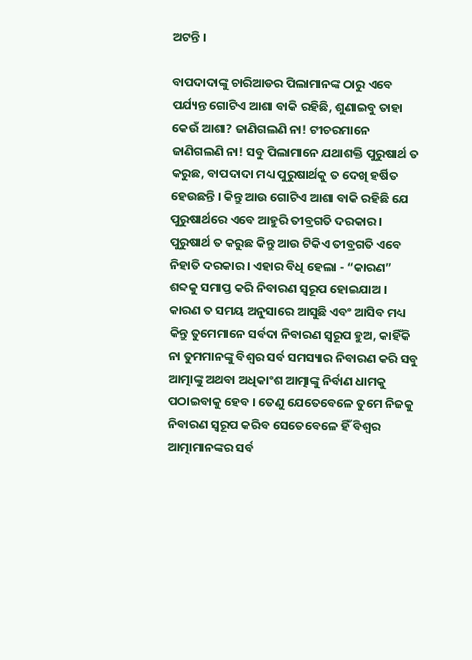ଅଟନ୍ତି ।

ବାପଦାଦାଙ୍କୁ ଚାରିଆଡର ପିଲାମାନଙ୍କ ଠାରୁ ଏବେ ପର୍ଯ୍ୟନ୍ତ ଗୋଟିଏ ଆଶା ବାକି ରହିଛି, ଶୁଣାଇବୁ ତାହା କେଉଁ ଆଶା? ଜାଣିଗଲଣି ନା! ଟୀଚରମାନେ ଜାଣିଗଲଣି ନା! ସବୁ ପିଲାମାନେ ଯଥାଶକ୍ତି ପୁରୁଷାର୍ଥ ତ କରୁଛ, ବାପଦାଦା ମଧ୍ୟ ପୁରୁଷାର୍ଥକୁ ତ ଦେଖି ହର୍ଷିତ ହେଉଛନ୍ତି । କିନ୍ତୁ ଆଉ ଗୋଟିଏ ଆଶା ବାକି ରହିଛି ଯେ ପୁରୁଷାର୍ଥରେ ଏବେ ଆହୁରି ତୀବ୍ରଗତି ଦରକାର । ପୁରୁଷାର୍ଥ ତ କରୁଛ କିନ୍ତୁ ଆଉ ଟିକିଏ ତୀବ୍ରଗତି ଏବେ ନିହାତି ଦରକାର । ଏହାର ବିଧି ହେଲା - “କାରଣ” ଶବ୍ଦକୁ ସମାପ୍ତ କରି ନିବାରଣ ସ୍ୱରୂପ ହୋଇଯାଅ । କାରଣ ତ ସମୟ ଅନୁସାରେ ଆସୁଛି ଏବଂ ଆସିବ ମଧ୍ୟ କିନ୍ତୁ ତୁମେମାନେ ସର୍ବଦା ନିବାରଣ ସ୍ୱରୂପ ହୁଅ, କାହିଁକି ନା ତୁମମାନଙ୍କୁ ବିଶ୍ୱର ସର୍ବ ସମସ୍ୟାର ନିବାରଣ କରି ସବୁ ଆତ୍ମାଙ୍କୁ ଅଥବା ଅଧିକାଂଶ ଆତ୍ମାଙ୍କୁ ନିର୍ବାଣ ଧାମକୁ ପଠାଇବାକୁ ହେବ । ତେଣୁ ଯେତେବେଳେ ତୁମେ ନିଜକୁ ନିବାରଣ ସ୍ୱରୂପ କରିବ ସେତେବେଳେ ହିଁ ବିଶ୍ୱର ଆତ୍ମାମାନଙ୍କର ସର୍ବ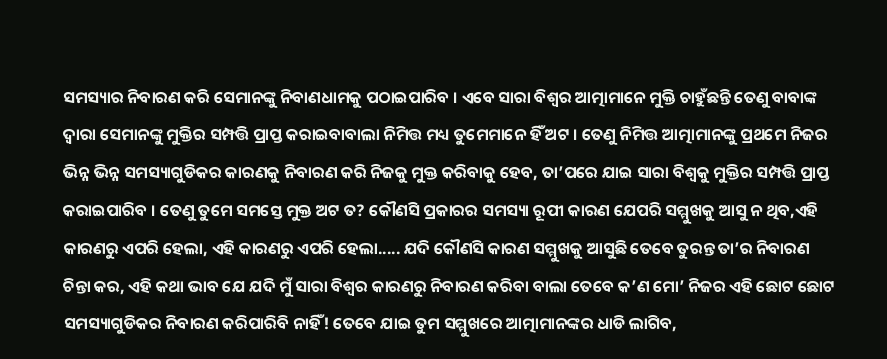ସମସ୍ୟାର ନିବାରଣ କରି ସେମାନଙ୍କୁ ନିବାଣଧାମକୁ ପଠାଇପାରିବ । ଏବେ ସାରା ବିଶ୍ୱର ଆତ୍ମାମାନେ ମୁକ୍ତି ଚାହୁଁଛନ୍ତି ତେଣୁ ବାବାଙ୍କ ଦ୍ୱାରା ସେମାନଙ୍କୁ ମୁକ୍ତିର ସମ୍ପତ୍ତି ପ୍ରାପ୍ତ କରାଇବାବାଲା ନିମିତ୍ତ ମଧ୍ୟ ତୁମେମାନେ ହିଁ ଅଟ । ତେଣୁ ନିମିତ୍ତ ଆତ୍ମାମାନଙ୍କୁ ପ୍ରଥମେ ନିଜର ଭିନ୍ନ ଭିନ୍ନ ସମସ୍ୟାଗୁଡିକର କାରଣକୁ ନିବାରଣ କରି ନିଜକୁ ମୁକ୍ତ କରିବାକୁ ହେବ, ତା’ପରେ ଯାଇ ସାରା ବିଶ୍ୱକୁ ମୁକ୍ତିର ସମ୍ପତ୍ତି ପ୍ରାପ୍ତ କରାଇପାରିବ । ତେଣୁ ତୁମେ ସମସ୍ତେ ମୁକ୍ତ ଅଟ ତ? କୌଣସି ପ୍ରକାରର ସମସ୍ୟା ରୂପୀ କାରଣ ଯେପରି ସମ୍ମୁଖକୁ ଆସୁ ନ ଥିବ,ଏହି କାରଣରୁ ଏପରି ହେଲା, ଏହି କାରଣରୁ ଏପରି ହେଲା..... ଯଦି କୌଣସି କାରଣ ସମ୍ମୁଖକୁ ଆସୁଛି ତେବେ ତୁରନ୍ତ ତା’ର ନିବାରଣ ଚିନ୍ତା କର, ଏହି କଥା ଭାବ ଯେ ଯଦି ମୁଁ ସାରା ବିଶ୍ୱର କାରଣରୁ ନିବାରଣ କରିବା ବାଲା ତେବେ କ’ଣ ମୋ’ ନିଜର ଏହି ଛୋଟ ଛୋଟ ସମସ୍ୟାଗୁଡିକର ନିବାରଣ କରିପାରିବି ନାହିଁ! ତେବେ ଯାଇ ତୁମ ସମ୍ମୁଖରେ ଆତ୍ମାମାନଙ୍କର ଧାଡି ଲାଗିବ,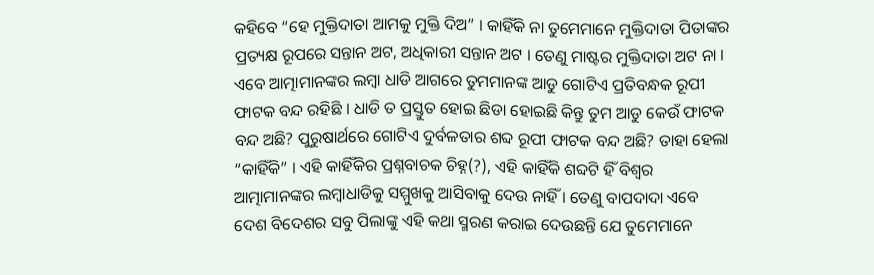କହିବେ “ହେ ମୁକ୍ତିଦାତା ଆମକୁ ମୁକ୍ତି ଦିଅ” । କାହିଁକି ନା ତୁମେମାନେ ମୁକ୍ତିଦାତା ପିତାଙ୍କର ପ୍ରତ୍ୟକ୍ଷ ରୂପରେ ସନ୍ତାନ ଅଟ, ଅଧିକାରୀ ସନ୍ତାନ ଅଟ । ତେଣୁ ମାଷ୍ଟର ମୁକ୍ତିଦାତା ଅଟ ନା । ଏବେ ଆତ୍ମାମାନଙ୍କର ଲମ୍ବା ଧାଡି ଆଗରେ ତୁମମାନଙ୍କ ଆଡୁ ଗୋଟିଏ ପ୍ରତିବନ୍ଧକ ରୂପୀ ଫାଟକ ବନ୍ଦ ରହିଛି । ଧାଡି ତ ପ୍ରସ୍ତୁତ ହୋଇ ଛିଡା ହୋଇଛି କିନ୍ତୁ ତୁମ ଆଡୁ କେଉଁ ଫାଟକ ବନ୍ଦ ଅଛି? ପୁରୁଷାର୍ଥରେ ଗୋଟିଏ ଦୁର୍ବଳତାର ଶବ୍ଦ ରୂପୀ ଫାଟକ ବନ୍ଦ ଅଛି? ତାହା ହେଲା “କାହିଁକି” । ଏହି କାହିଁକିର ପ୍ରଶ୍ନବାଚକ ଚିହ୍ନ(?), ଏହି କାହିଁକି ଶବ୍ଦଟି ହିଁ ବିଶ୍ୱର ଆତ୍ମାମାନଙ୍କର ଲମ୍ବାଧାଡିକୁ ସମ୍ମୁଖକୁ ଆସିବାକୁ ଦେଉ ନାହିଁ । ତେଣୁ ବାପଦାଦା ଏବେ ଦେଶ ବିଦେଶର ସବୁ ପିଲାଙ୍କୁ ଏହି କଥା ସ୍ମରଣ କରାଇ ଦେଉଛନ୍ତି ଯେ ତୁମେମାନେ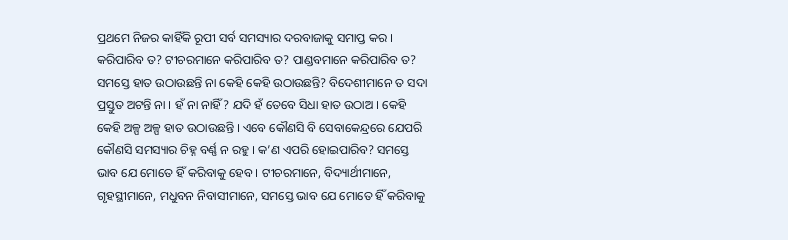ପ୍ରଥମେ ନିଜର କାହିଁକି ରୂପୀ ସର୍ବ ସମସ୍ୟାର ଦରବାଜାକୁ ସମାପ୍ତ କର । କରିପାରିବ ତ? ଟୀଚରମାନେ କରିପାରିବ ତ? ପାଣ୍ଡବମାନେ କରିପାରିବ ତ? ସମସ୍ତେ ହାତ ଉଠାଉଛନ୍ତି ନା କେହି କେହି ଉଠାଉଛନ୍ତି? ବିଦେଶୀମାନେ ତ ସଦା ପ୍ରସ୍ତୁତ ଅଟନ୍ତି ନା । ହଁ ନା ନାହିଁ? ଯଦି ହଁ ତେବେ ସିଧା ହାତ ଉଠାଅ । କେହି କେହି ଅଳ୍ପ ଅଳ୍ପ ହାତ ଉଠାଉଛନ୍ତି । ଏବେ କୌଣସି ବି ସେବାକେନ୍ଦ୍ରରେ ଯେପରି କୌଣସି ସମସ୍ୟାର ଚିହ୍ନ ବର୍ଣ୍ଣ ନ ରହୁ । କ’ଣ ଏପରି ହୋଇପାରିବ? ସମସ୍ତେ ଭାବ ଯେ ମୋତେ ହିଁ କରିବାକୁ ହେବ । ଟୀଚରମାନେ, ବିଦ୍ୟାର୍ଥୀମାନେ, ଗୃହସ୍ଥୀମାନେ, ମଧୁବନ ନିବାସୀମାନେ, ସମସ୍ତେ ଭାବ ଯେ ମୋତେ ହିଁ କରିବାକୁ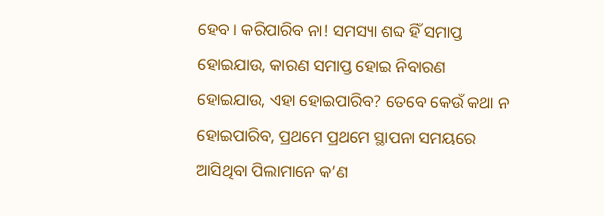ହେବ । କରିପାରିବ ନା! ସମସ୍ୟା ଶବ୍ଦ ହିଁ ସମାପ୍ତ ହୋଇଯାଉ, କାରଣ ସମାପ୍ତ ହୋଇ ନିବାରଣ ହୋଇଯାଉ, ଏହା ହୋଇପାରିବ? ତେବେ କେଉଁ କଥା ନ ହୋଇପାରିବ, ପ୍ରଥମେ ପ୍ରଥମେ ସ୍ଥାପନା ସମୟରେ ଆସିଥିବା ପିଲାମାନେ କ’ଣ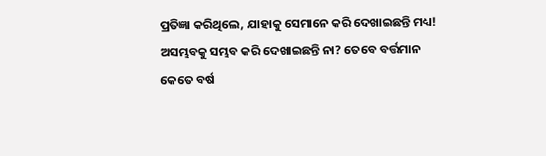ପ୍ରତିଜ୍ଞା କରିଥିଲେ, ଯାହାକୁ ସେମାନେ କରି ଦେଖାଇଛନ୍ତି ମଧ୍ୟ! ଅସମ୍ଭବକୁ ସମ୍ଭବ କରି ଦେଖାଇଛନ୍ତି ନା? ତେବେ ବର୍ତ୍ତମାନ କେତେ ବର୍ଷ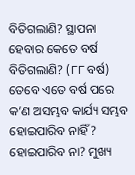ବିତିଗଲାଣି? ସ୍ଥାପନା ହେବାର କେତେ ବର୍ଷ ବିତିଗଲାଣି? (୮୮ ବର୍ଷ) ତେବେ ଏତେ ବର୍ଷ ପରେ କ’ଣ ଅସମ୍ଭବ କାର୍ଯ୍ୟ ସମ୍ଭବ ହୋଇପାରିବ ନାହିଁ? ହୋଇପାରିବ ନା? ମୁଖ୍ୟ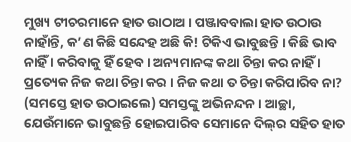ମୁଖ୍ୟ ଟୀଚରମାନେ ହାତ ଉାଠାଅ । ପଞ୍ଜାବବାଲା ହାତ ଉଠାଉ ନାହାଁନ୍ତି, କ’ଣ କିଛି ସନ୍ଦେହ ଅଛି କି! ଟିକିଏ ଭାବୁଛନ୍ତି । କିଛି ଭାବ ନାହିଁ । କରିବାକୁ ହିଁ ହେବ । ଅନ୍ୟମାନଙ୍କ କଥା ଚିନ୍ତା କର ନାହିଁ । ପ୍ରତ୍ୟେକ ନିଜ କଥା ଚିନ୍ତା କର । ନିଜ କଥା ତ ଚିନ୍ତା କରିପାରିବ ନା? (ସମସ୍ତେ ହାତ ଉଠାଇଲେ) ସମସ୍ତଙ୍କୁ ଅଭିନନ୍ଦନ । ଆଚ୍ଛା, ଯେଉଁମାନେ ଭାବୁଛନ୍ତି ହୋଇପାରିବ ସେମାନେ ଦିଲ୍‌ର ସହିତ ହାତ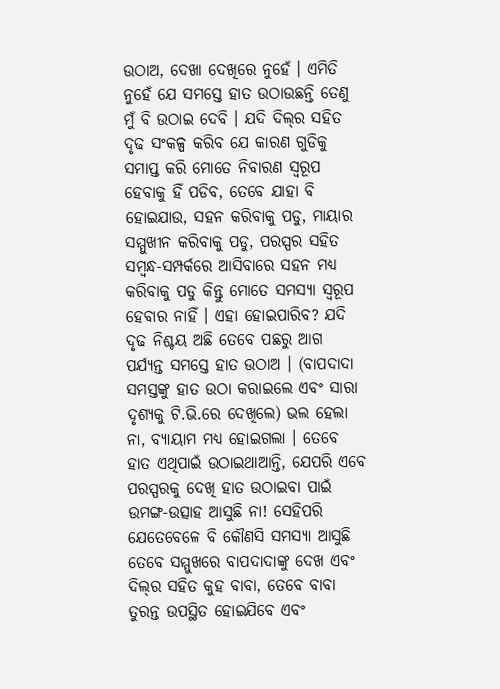ଉଠାଅ, ଦେଖା ଦେଖିରେ ନୁହେଁ । ଏମିତି ନୁହେଁ ଯେ ସମସ୍ତେ ହାତ ଉଠାଉଛନ୍ତି ତେଣୁ ମୁଁ ବି ଉଠାଇ ଦେବି । ଯଦି ଦିଲ୍‌ର ସହିତ ଦୃଢ ସଂକଳ୍ପ କରିବ ଯେ କାରଣ ଗୁଡିକୁ ସମାପ୍ତ କରି ମୋତେ ନିବାରଣ ସ୍ୱରୂପ ହେବାକୁ ହିଁ ପଡିବ, ତେବେ ଯାହା ବି ହୋଇଯାଉ, ସହନ କରିବାକୁ ପଡୁ, ମାୟାର ସମ୍ମୁଖୀନ କରିବାକୁ ପଡୁ, ପରସ୍ପର ସହିତ ସମ୍ବନ୍ଧ-ସମ୍ପର୍କରେ ଆସିବାରେ ସହନ ମଧ୍ୟ କରିବାକୁ ପଡୁ କିନ୍ତୁ ମୋତେ ସମସ୍ୟା ସ୍ୱରୂପ ହେବାର ନାହିଁ । ଏହା ହୋଇପାରିବ? ଯଦି ଦୃଢ ନିଶ୍ଚୟ ଅଛି ତେବେ ପଛରୁ ଆଗ ପର୍ଯ୍ୟନ୍ତ ସମସ୍ତେ ହାତ ଉଠାଅ । (ବାପଦାଦା ସମସ୍ତଙ୍କୁ ହାତ ଉଠା କରାଇଲେ ଏବଂ ସାରା ଦୃଶ୍ୟକୁ ଟି.ଭି.ରେ ଦେଖିଲେ) ଭଲ ହେଲା ନା, ବ୍ୟାୟାମ ମଧ୍ୟ ହୋଇଗଲା । ତେବେ ହାତ ଏଥିପାଇଁ ଉଠାଇଥାଆନ୍ତି, ଯେପରି ଏବେ ପରସ୍ପରକୁ ଦେଖି ହାତ ଉଠାଇବା ପାଇଁ ଉମଙ୍ଗ-ଉତ୍ସାହ ଆସୁଛି ନା! ସେହିପରି ଯେତେବେଳେ ବି କୌଣସି ସମସ୍ୟା ଆସୁଛି ତେବେ ସମ୍ମୁଖରେ ବାପଦାଦାଙ୍କୁ ଦେଖ ଏବଂ ଦିଲ୍‌ର ସହିତ କୁହ ବାବା, ତେବେ ବାବା ତୁରନ୍ତ ଉପସ୍ଥିତ ହୋଇଯିବେ ଏବଂ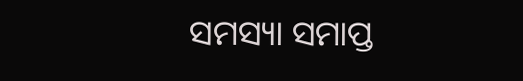ସମସ୍ୟା ସମାପ୍ତ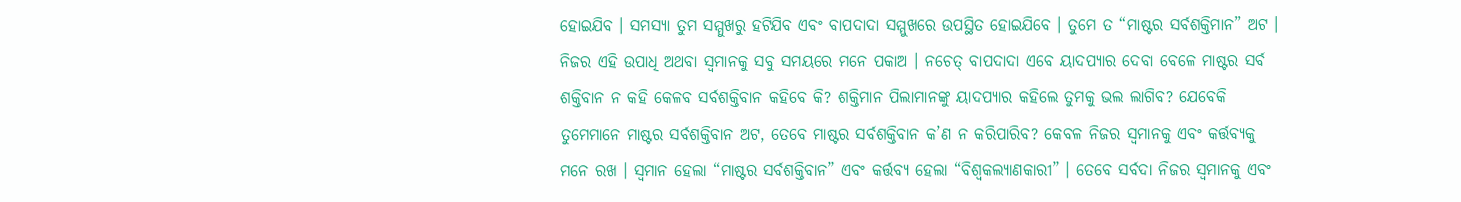ହୋଇଯିବ । ସମସ୍ୟା ତୁମ ସମ୍ମୁଖରୁ ହଟିଯିବ ଏବଂ ବାପଦାଦା ସମ୍ମୁଖରେ ଉପସ୍ଥିତ ହୋଇଯିବେ । ତୁମେ ତ “ମାଷ୍ଟର ସର୍ବଶକ୍ତିମାନ” ଅଟ । ନିଜର ଏହି ଉପାଧି ଅଥବା ସ୍ୱମାନକୁ ସବୁ ସମୟରେ ମନେ ପକାଅ । ନଚେତ୍ ବାପଦାଦା ଏବେ ୟାଦପ୍ୟାର ଦେବା ବେଳେ ମାଷ୍ଟର ସର୍ବ ଶକ୍ତିବାନ ନ କହି କେଳବ ସର୍ବଶକ୍ତିବାନ କହିବେ କି? ଶକ୍ତିମାନ ପିଲାମାନଙ୍କୁ ୟାଦପ୍ୟାର କହିଲେ ତୁମକୁ ଭଲ ଲାଗିବ? ଯେବେକି ତୁମେମାନେ ମାଷ୍ଟର ସର୍ବଶକ୍ତିବାନ ଅଟ, ତେବେ ମାଷ୍ଟର ସର୍ବଶକ୍ତିବାନ କ’ଣ ନ କରିପାରିବ? କେବଳ ନିଜର ସ୍ୱମାନକୁ ଏବଂ କର୍ତ୍ତବ୍ୟକୁ ମନେ ରଖ । ସ୍ୱମାନ ହେଲା “ମାଷ୍ଟର ସର୍ବଶକ୍ତିବାନ” ଏବଂ କର୍ତ୍ତବ୍ୟ ହେଲା “ବିଶ୍ୱକଲ୍ୟାଣକାରୀ” । ତେବେ ସର୍ବଦା ନିଜର ସ୍ୱମାନକୁ ଏବଂ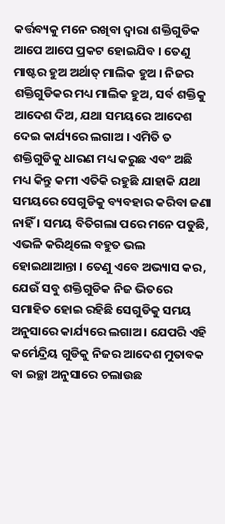କର୍ତ୍ତବ୍ୟକୁ ମନେ ରଖିବା ଦ୍ୱାରା ଶକ୍ତିଗୁଡିକ ଆପେ ଆପେ ପ୍ରକଟ ହୋଇଯିବ । ତେଣୁ ମାଷ୍ଟର ହୁଅ ଅର୍ଥାତ୍ ମାଲିକ ହୁଅ । ନିଜର ଶକ୍ତିଗୁଡିକର ମଧ୍ୟ ମାଲିକ ହୁଅ, ସର୍ବ ଶକ୍ତିକୁ ଆଦେଶ ଦିଅ, ଯଥା ସମୟରେ ଆଦେଶ ଦେଇ କାର୍ଯ୍ୟରେ ଲଗାଅ । ଏମିତି ତ ଶକ୍ତିଗୁଡିକୁ ଧାରଣ ମଧ୍ୟ କରୁଛ ଏବଂ ଅଛି ମଧ୍ୟ କିନ୍ତୁ କମୀ ଏତିକି ରହୁଛି ଯାହାକି ଯଥା ସମୟରେ ସେଗୁଡିକୁ ବ୍ୟବହାର କରିବା ଜଣା ନାହିଁ । ସମୟ ବିତିଗଲା ପରେ ମନେ ପଡୁଛି, ଏଭଳି କରିଥିଲେ ବହୁତ ଭଲ ହୋଇଥାଆନ୍ତା । ତେଣୁ ଏବେ ଅଭ୍ୟାସ କର, ଯେଉଁ ସବୁ ଶକ୍ତିଗୁଡିକ ନିଜ ଭିତରେ ସମାହିତ ହୋଇ ରହିଛି ସେଗୁଡିକୁ ସମୟ ଅନୁସାରେ କାର୍ଯ୍ୟରେ ଲଗାଅ । ଯେପରି ଏହି କର୍ମେନ୍ଦ୍ରିୟ ଗୁଡିକୁ ନିଜର ଆଦେଶ ମୁତାବକ ବା ଇଚ୍ଛା ଅନୁସାରେ ଚଲାଉଛ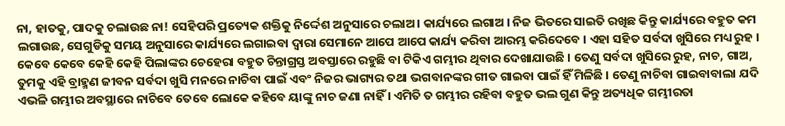ନା, ହାତକୁ, ପାଦକୁ ଚଲାଉଛ ନା! ସେହିପରି ପ୍ରତ୍ୟେକ ଶକ୍ତିକୁ ନିର୍ଦ୍ଦେଶ ଅନୁସାରେ ଚଲାଅ । କାର୍ଯ୍ୟରେ ଲଗାଅ । ନିଜ ଭିତରେ ସାଇତି ରଖିଛ କିନ୍ତୁ କାର୍ଯ୍ୟରେ ବହୁତ କମ ଲଗାଉଛ, ସେଗୁଡିକୁ ସମୟ ଅନୁସାରେ କାର୍ଯ୍ୟରେ ଲଗାଇବା ଦ୍ୱାରା ସେମାନେ ଆପେ ଆପେ କାର୍ଯ୍ୟ କରିବା ଆରମ୍ଭ କରିଦେବେ । ଏହା ସହିତ ସର୍ବଦା ଖୁସିରେ ମଧ୍ୟ ରୁହ । କେବେ କେବେ କେହି କେହି ପିଲାଙ୍କର ଚେହେରା ବହୁତ ଚିନ୍ତାଗ୍ରସ୍ତ ଅବସ୍ତାରେ ରହୁଛି ବା ଟିକିଏ ଗମ୍ଭୀର ଥିବାର ଦେଖାଯାଉଛି । ତେଣୁ ସର୍ବଦା ଖୁସିରେ ରୁହ, ନାଚ, ଗାଅ, ତୁମକୁ ଏହି ବ୍ରାହ୍ମଣ ଜୀବନ ସର୍ବଦା ଖୁସି ମନରେ ନାଚିବା ପାଇଁ ଏବଂ ନିଜର ଭାଗ୍ୟର ତଥା ଭଗବାନଙ୍କର ଗୀତ ଗାଇବା ପାଇଁ ହିଁ ମିଳିଛି । ତେଣୁ ନାଚିବା ଗାଇବାବାଲା ଯଦି ଏଭଳି ଗମ୍ଭୀର ଅବସ୍ଥାରେ ନାଚିବେ ତେବେ ଲୋକେ କହିବେ ୟାଙ୍କୁ ନାଚ ଜଣା ନାହିଁ । ଏମିତି ତ ଗମ୍ଭୀର ରହିବା ବହୁତ ଭଲ ଗୁଣ କିନ୍ତୁ ଅତ୍ୟଧିକ ଗମ୍ଭୀରତା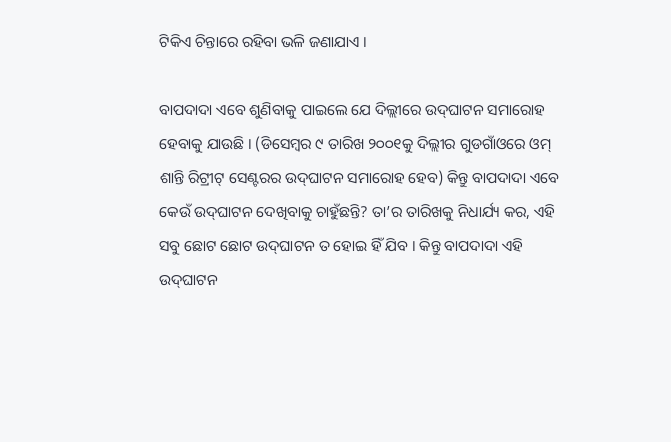ଟିକିଏ ଚିନ୍ତାରେ ରହିବା ଭଳି ଜଣାଯାଏ ।

ବାପଦାଦା ଏବେ ଶୁଣିବାକୁ ପାଇଲେ ଯେ ଦିଲ୍ଲୀରେ ଉଦ୍‌ଘାଟନ ସମାରୋହ ହେବାକୁ ଯାଉଛି । (ଡିସେମ୍ବର ୯ ତାରିଖ ୨୦୦୧କୁ ଦିଲ୍ଲୀର ଗୁଡଗାଁଓରେ ଓମ୍ ଶାନ୍ତି ରିଟ୍ରୀଟ୍ ସେଣ୍ଟରର ଉଦ୍‌ଘାଟନ ସମାରୋହ ହେବ) କିନ୍ତୁ ବାପଦାଦା ଏବେ କେଉଁ ଉଦ୍‌ଘାଟନ ଦେଖିବାକୁ ଚାହୁଁଛନ୍ତି? ତା’ର ତାରିଖକୁ ନିଧାର୍ଯ୍ୟ କର, ଏହି ସବୁ ଛୋଟ ଛୋଟ ଉଦ୍‌ଘାଟନ ତ ହୋଇ ହିଁ ଯିବ । କିନ୍ତୁ ବାପଦାଦା ଏହି ଉଦ୍‌ଘାଟନ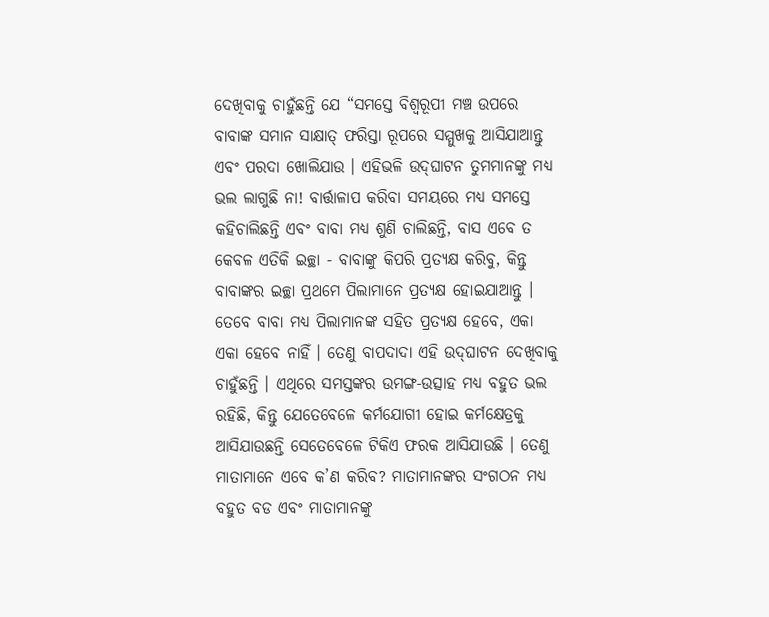ଦେଖିବାକୁ ଚାହୁଁଛନ୍ତି ଯେ “ସମସ୍ତେ ବିଶ୍ୱରୂପୀ ମଞ୍ଚ ଉପରେ ବାବାଙ୍କ ସମାନ ସାକ୍ଷାତ୍ ଫରିସ୍ତା ରୂପରେ ସମ୍ମୁଖକୁ ଆସିଯାଆନ୍ତୁ ଏବଂ ପରଦା ଖୋଲିଯାଉ । ଏହିଭଳି ଉଦ୍‌ଘାଟନ ତୁମମାନଙ୍କୁ ମଧ୍ୟ ଭଲ ଲାଗୁଛି ନା! ବାର୍ତ୍ତାଳାପ କରିବା ସମୟରେ ମଧ୍ୟ ସମସ୍ତେ କହିଚାଲିଛନ୍ତି ଏବଂ ବାବା ମଧ୍ୟ ଶୁଣି ଚାଲିଛନ୍ତି, ବାସ ଏବେ ତ କେବଳ ଏତିକି ଇଚ୍ଛା - ବାବାଙ୍କୁ କିପରି ପ୍ରତ୍ୟକ୍ଷ କରିବୁ, କିନ୍ତୁ ବାବାଙ୍କର ଇଚ୍ଛା ପ୍ରଥମେ ପିଲାମାନେ ପ୍ରତ୍ୟକ୍ଷ ହୋଇଯାଆନ୍ତୁ । ତେବେ ବାବା ମଧ୍ୟ ପିଲାମାନଙ୍କ ସହିତ ପ୍ରତ୍ୟକ୍ଷ ହେବେ, ଏକା ଏକା ହେବେ ନାହିଁ । ତେଣୁ ବାପଦାଦା ଏହି ଉଦ୍‌ଘାଟନ ଦେଖିବାକୁ ଚାହୁଁଛନ୍ତି । ଏଥିରେ ସମସ୍ତଙ୍କର ଉମଙ୍ଗ-ଉତ୍ସାହ ମଧ୍ୟ ବହୁତ ଭଲ ରହିଛି, କିନ୍ତୁ ଯେତେବେଳେ କର୍ମଯୋଗୀ ହୋଇ କର୍ମକ୍ଷେତ୍ରକୁ ଆସିଯାଉଛନ୍ତି ସେତେବେଳେ ଟିକିଏ ଫରକ ଆସିଯାଉଛି । ତେଣୁ ମାତାମାନେ ଏବେ କ’ଣ କରିବ? ମାତାମାନଙ୍କର ସଂଗଠନ ମଧ୍ୟ ବହୁତ ବଡ ଏବଂ ମାତାମାନଙ୍କୁ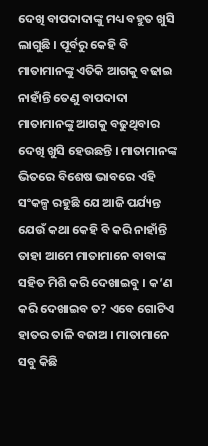ଦେଖି ବାପଦାଦାଙ୍କୁ ମଧ୍ୟ ବହୁତ ଖୁସି ଲାଗୁଛି । ପୂର୍ବରୁ କେହି ବି ମାତାମାନଙ୍କୁ ଏତିକି ଆଗକୁ ବଢାଇ ନାହାଁନ୍ତି ତେଣୁ ବାପଦାଦା ମାତାମାନଙ୍କୁ ଆଗକୁ ବଢୁଥିବାର ଦେଖି ଖୁସି ହେଉଛନ୍ତି । ମାତାମାନଙ୍କ ଭିତରେ ବିଶେଷ ଭାବରେ ଏହି ସଂକଳ୍ପ ରହୁଛି ଯେ ଆଜି ପର୍ଯ୍ୟନ୍ତ ଯେଉଁ କଥା କେହି ବି କରି ନାହାଁନ୍ତି ତାହା ଆମେ ମାତାମାନେ ବାବାଙ୍କ ସହିତ ମିଶି କରି ଦେଖାଇବୁ । କ’ଣ କରି ଦେଖାଇବ ତ? ଏବେ ଗୋଟିଏ ହାତର ତାଳି ବଜାଅ । ମାତାମାନେ ସବୁ କିଛି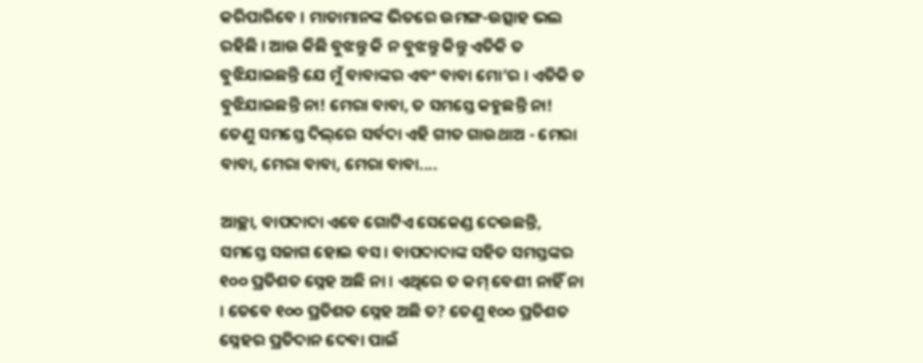କରିପାରିବେ । ମାତାମାନଙ୍କ ଭିତରେ ଉମଙ୍ଗ-ଉତ୍ସାହ ଭଲ ରହିଛି । ଆଉ କିଛି ବୁଝନ୍ତୁ କି ନ ବୁଝନ୍ତୁ କିନ୍ତୁ ଏତିକି ତ ବୁଝିଯାଇଛନ୍ତି ଯେ ମୁଁ ବାବାଙ୍କର ଏବଂ ବାବା ମୋ’ର । ଏତିକି ତ ବୁଝିଯାଇଛନ୍ତି ନା! ମେରା ବାବା, ତ ସମସ୍ତେ କହୁଛନ୍ତି ନା! ତେଣୁ ସମସ୍ତେ ଦିଲ୍‌ରେ ସର୍ବଦା ଏହି ଗୀତ ଗାଉଥାଅ - ମେରା ବାବା, ମେରା ବାବା, ମେରା ବାବା....

ଆଚ୍ଛା, ବାପଦାଦା ଏବେ ଗୋଟିଏ ସେକେଣ୍ଡ ଦେଉଛନ୍ତି, ସମସ୍ତେ ସଜାଗ ହୋଇ ବସ । ବାପଦାଦାଙ୍କ ସହିତ ସମସ୍ତଙ୍କର ୧୦୦ ପ୍ରତିଶତ ସ୍ନେହ ଅଛି ନା । ଏଥିରେ ତ କମ୍ ବେଶୀ ନାହିଁ ନା । ତେବେ ୧୦୦ ପ୍ରତିଶତ ସ୍ନେହ ଅଛି ତ? ତେଣୁ ୧୦୦ ପ୍ରତିଶତ ସ୍ନେହର ପ୍ରତିଦାନ ଦେବା ପାଇଁ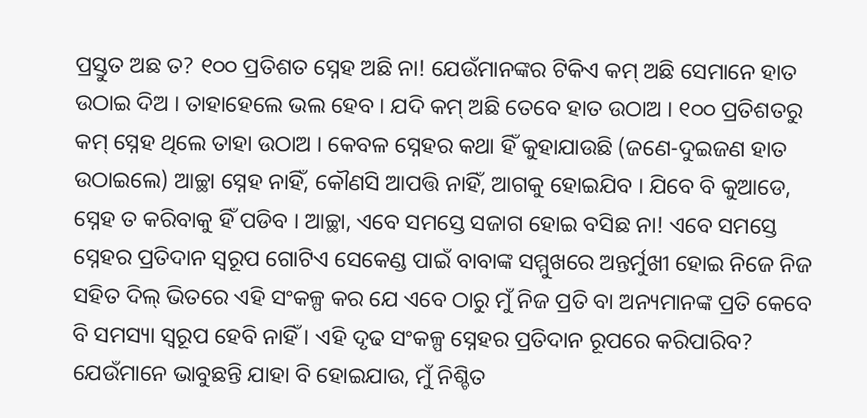ପ୍ରସ୍ତୁତ ଅଛ ତ? ୧୦୦ ପ୍ରତିଶତ ସ୍ନେହ ଅଛି ନା! ଯେଉଁମାନଙ୍କର ଟିକିଏ କମ୍ ଅଛି ସେମାନେ ହାତ ଉଠାଇ ଦିଅ । ତାହାହେଲେ ଭଲ ହେବ । ଯଦି କମ୍ ଅଛି ତେବେ ହାତ ଉଠାଅ । ୧୦୦ ପ୍ରତିଶତରୁ କମ୍ ସ୍ନେହ ଥିଲେ ତାହା ଉଠାଅ । କେବଳ ସ୍ନେହର କଥା ହିଁ କୁହାଯାଉଛି (ଜଣେ-ଦୁଇଜଣ ହାତ ଉଠାଇଲେ) ଆଚ୍ଛା ସ୍ନେହ ନାହିଁ, କୌଣସି ଆପତ୍ତି ନାହିଁ, ଆଗକୁ ହୋଇଯିବ । ଯିବେ ବି କୁଆଡେ, ସ୍ନେହ ତ କରିବାକୁ ହିଁ ପଡିବ । ଆଚ୍ଛା, ଏବେ ସମସ୍ତେ ସଜାଗ ହୋଇ ବସିଛ ନା! ଏବେ ସମସ୍ତେ ସ୍ନେହର ପ୍ରତିଦାନ ସ୍ୱରୂପ ଗୋଟିଏ ସେକେଣ୍ଡ ପାଇଁ ବାବାଙ୍କ ସମ୍ମୁଖରେ ଅନ୍ତର୍ମୁଖୀ ହୋଇ ନିଜେ ନିଜ ସହିତ ଦିଲ୍ ଭିତରେ ଏହି ସଂକଳ୍ପ କର ଯେ ଏବେ ଠାରୁ ମୁଁ ନିଜ ପ୍ରତି ବା ଅନ୍ୟମାନଙ୍କ ପ୍ରତି କେବେ ବି ସମସ୍ୟା ସ୍ୱରୂପ ହେବି ନାହିଁ । ଏହି ଦୃଢ ସଂକଳ୍ପ ସ୍ନେହର ପ୍ରତିଦାନ ରୂପରେ କରିପାରିବ? ଯେଉଁମାନେ ଭାବୁଛନ୍ତି ଯାହା ବି ହୋଇଯାଉ, ମୁଁ ନିଶ୍ଚିତ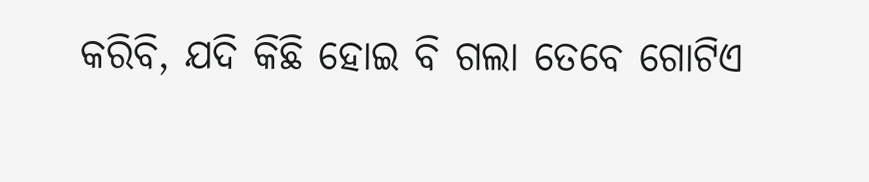କରିବି, ଯଦି କିଛି ହୋଇ ବି ଗଲା ତେବେ ଗୋଟିଏ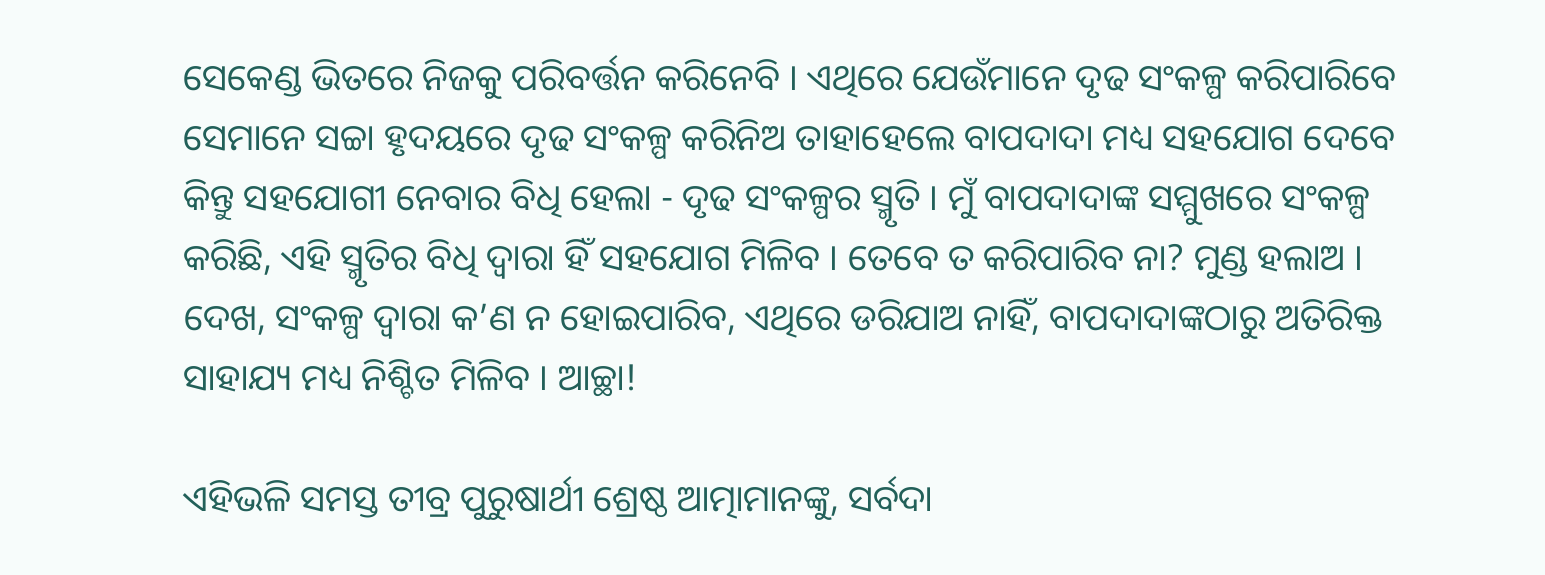ସେକେଣ୍ଡ ଭିତରେ ନିଜକୁ ପରିବର୍ତ୍ତନ କରିନେବି । ଏଥିରେ ଯେଉଁମାନେ ଦୃଢ ସଂକଳ୍ପ କରିପାରିବେ ସେମାନେ ସଚ୍ଚା ହୃଦୟରେ ଦୃଢ ସଂକଳ୍ପ କରିନିଅ ତାହାହେଲେ ବାପଦାଦା ମଧ୍ୟ ସହଯୋଗ ଦେବେ କିନ୍ତୁ ସହଯୋଗୀ ନେବାର ବିଧି ହେଲା - ଦୃଢ ସଂକଳ୍ପର ସ୍ମୃତି । ମୁଁ ବାପଦାଦାଙ୍କ ସମ୍ମୁଖରେ ସଂକଳ୍ପ କରିଛି, ଏହି ସ୍ମୃତିର ବିଧି ଦ୍ୱାରା ହିଁ ସହଯୋଗ ମିଳିବ । ତେବେ ତ କରିପାରିବ ନା? ମୁଣ୍ଡ ହଲାଅ । ଦେଖ, ସଂକଳ୍ପ ଦ୍ୱାରା କ’ଣ ନ ହୋଇପାରିବ, ଏଥିରେ ଡରିଯାଅ ନାହିଁ, ବାପଦାଦାଙ୍କଠାରୁ ଅତିରିକ୍ତ ସାହାଯ୍ୟ ମଧ୍ୟ ନିଶ୍ଚିତ ମିଳିବ । ଆଚ୍ଛା!

ଏହିଭଳି ସମସ୍ତ ତୀବ୍ର ପୁରୁଷାର୍ଥୀ ଶ୍ରେଷ୍ଠ ଆତ୍ମାମାନଙ୍କୁ, ସର୍ବଦା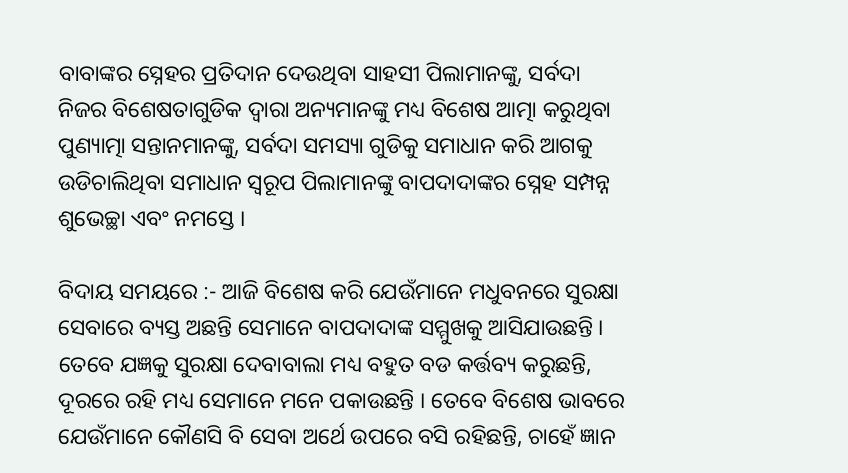ବାବାଙ୍କର ସ୍ନେହର ପ୍ରତିଦାନ ଦେଉଥିବା ସାହସୀ ପିଲାମାନଙ୍କୁ, ସର୍ବଦା ନିଜର ବିଶେଷତାଗୁଡିକ ଦ୍ୱାରା ଅନ୍ୟମାନଙ୍କୁ ମଧ୍ୟ ବିଶେଷ ଆତ୍ମା କରୁଥିବା ପୁଣ୍ୟାତ୍ମା ସନ୍ତାନମାନଙ୍କୁ, ସର୍ବଦା ସମସ୍ୟା ଗୁଡିକୁ ସମାଧାନ କରି ଆଗକୁ ଉଡିଚାଲିଥିବା ସମାଧାନ ସ୍ୱରୂପ ପିଲାମାନଙ୍କୁ ବାପଦାଦାଙ୍କର ସ୍ନେହ ସମ୍ପନ୍ନ ଶୁଭେଚ୍ଛା ଏବଂ ନମସ୍ତେ ।

ବିଦାୟ ସମୟରେ :- ଆଜି ବିଶେଷ କରି ଯେଉଁମାନେ ମଧୁବନରେ ସୁରକ୍ଷା ସେବାରେ ବ୍ୟସ୍ତ ଅଛନ୍ତି ସେମାନେ ବାପଦାଦାଙ୍କ ସମ୍ମୁଖକୁ ଆସିଯାଉଛନ୍ତି । ତେବେ ଯଜ୍ଞକୁ ସୁରକ୍ଷା ଦେବାବାଲା ମଧ୍ୟ ବହୁତ ବଡ କର୍ତ୍ତବ୍ୟ କରୁଛନ୍ତି, ଦୂରରେ ରହି ମଧ୍ୟ ସେମାନେ ମନେ ପକାଉଛନ୍ତି । ତେବେ ବିଶେଷ ଭାବରେ ଯେଉଁମାନେ କୌଣସି ବି ସେବା ଅର୍ଥେ ଉପରେ ବସି ରହିଛନ୍ତି, ଚାହେଁ ଜ୍ଞାନ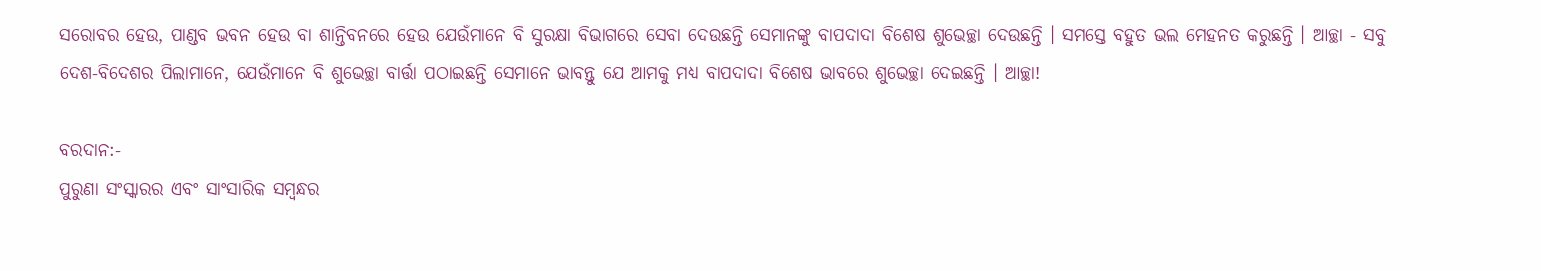ସରୋବର ହେଉ, ପାଣ୍ଡବ ଭବନ ହେଉ ବା ଶାନ୍ତିବନରେ ହେଉ ଯେଉଁମାନେ ବି ସୁରକ୍ଷା ବିଭାଗରେ ସେବା ଦେଉଛନ୍ତି ସେମାନଙ୍କୁ ବାପଦାଦା ବିଶେଷ ଶୁଭେଚ୍ଛା ଦେଉଛନ୍ତି । ସମସ୍ତେ ବହୁତ ଭଲ ମେହନତ କରୁଛନ୍ତି । ଆଚ୍ଛା - ସବୁ ଦେଶ-ବିଦେଶର ପିଲାମାନେ, ଯେଉଁମାନେ ବି ଶୁଭେଚ୍ଛା ବାର୍ତ୍ତା ପଠାଇଛନ୍ତି ସେମାନେ ଭାବନ୍ତୁ ଯେ ଆମକୁ ମଧ୍ୟ ବାପଦାଦା ବିଶେଷ ଭାବରେ ଶୁଭେଚ୍ଛା ଦେଇଛନ୍ତି । ଆଚ୍ଛା!

ବରଦାନ:-
ପୁରୁଣା ସଂସ୍କାରର ଏବଂ ସାଂସାରିକ ସମ୍ବନ୍ଧର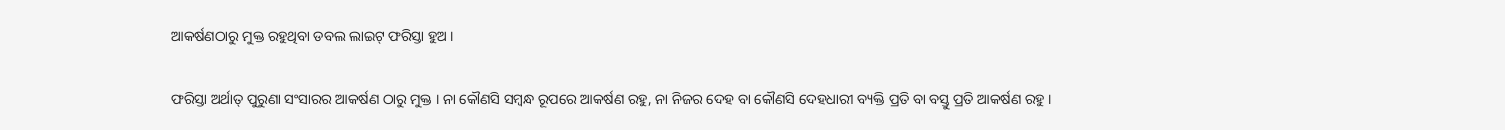ଆକର୍ଷଣଠାରୁ ମୁକ୍ତ ରହୁଥିବା ଡବଲ ଲାଇଟ୍ ଫରିସ୍ତା ହୁଅ ।

ଫରିସ୍ତା ଅର୍ଥାତ୍ ପୁରୁଣା ସଂସାରର ଆକର୍ଷଣ ଠାରୁ ମୁକ୍ତ । ନା କୌଣସି ସମ୍ବନ୍ଧ ରୂପରେ ଆକର୍ଷଣ ରହୁ, ନା ନିଜର ଦେହ ବା କୌଣସି ଦେହଧାରୀ ବ୍ୟକ୍ତି ପ୍ରତି ବା ବସ୍ତୁ ପ୍ରତି ଆକର୍ଷଣ ରହୁ ।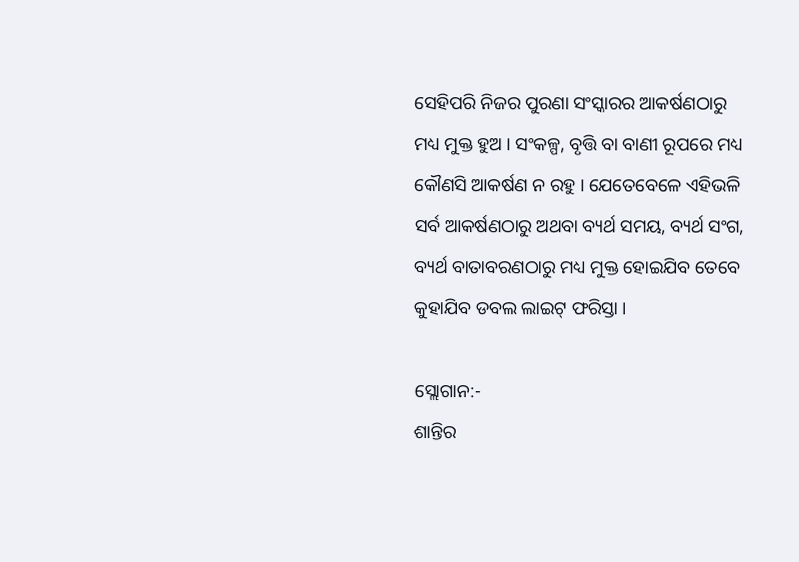ସେହିପରି ନିଜର ପୁରଣା ସଂସ୍କାରର ଆକର୍ଷଣଠାରୁ ମଧ୍ୟ ମୁକ୍ତ ହୁଅ । ସଂକଳ୍ପ, ବୃତ୍ତି ବା ବାଣୀ ରୂପରେ ମଧ୍ୟ କୌଣସି ଆକର୍ଷଣ ନ ରହୁ । ଯେତେବେଳେ ଏହିଭଳି ସର୍ବ ଆକର୍ଷଣଠାରୁ ଅଥବା ବ୍ୟର୍ଥ ସମୟ, ବ୍ୟର୍ଥ ସଂଗ, ବ୍ୟର୍ଥ ବାତାବରଣଠାରୁ ମଧ୍ୟ ମୁକ୍ତ ହୋଇଯିବ ତେବେ କୁହାଯିବ ଡବଲ ଲାଇଟ୍ ଫରିସ୍ତା ।

ସ୍ଲୋଗାନ:-
ଶାନ୍ତିର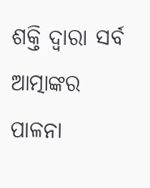ଶକ୍ତି ଦ୍ୱାରା ସର୍ବ ଆତ୍ମାଙ୍କର ପାଳନା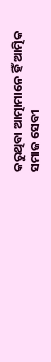କରୁଥିବା ଆତ୍ମାମାନେ ହିଁ ଆତ୍ମିକ ସମାଜ ସେବୀ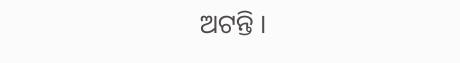ଅଟନ୍ତି ।